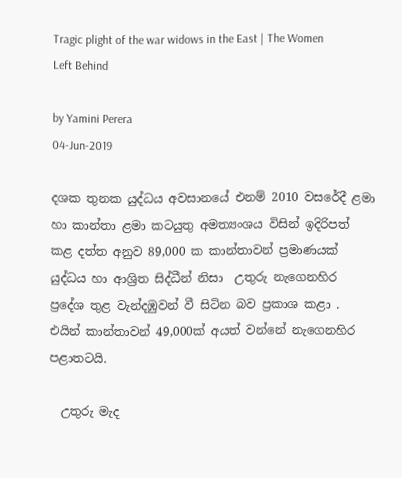Tragic plight of the war widows in the East | The Women Left Behind

by Yamini Perera
04-Jun-2019

දශක තුනක යුද්ධය අවසානයේ එනම් 2010 වසරේදී ළමා හා කාන්තා ළමා කටයුතු අමත්‍යංශය විසින් ඉදිරිපත් කළ දත්ත අනුව 89,000 ක කාන්තාවන් ප්‍රමාණයක් යුද්ධය හා ආශ්‍රිත සිද්ධීන් නිසා  උතුරු නැගෙනහිර ප්‍රදේශ තුළ වැන්දඹුවන් වී සිටින බව ප්‍රකාශ කළා . එයින් කාන්තාවන් 49,000ක් අයත් වන්නේ නැගෙනහිර පළාතටයි.

  උතුරු මැද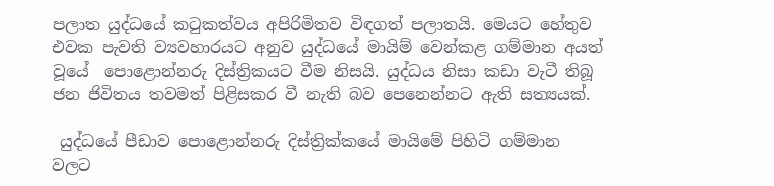පලාත යුද්ධයේ කටුකත්වය අපිරිමිතව විඳගත් පලාතයි. මෙයට හේතුව එවක පැවති ව්‍යවහාරයට අනුව යුද්ධයේ මායිම් වෙන්කළ ගම්මාන අයත් වූයේ  පොළොන්නරු දිස්ත්‍රිකයට වීම නිසයි. යුද්ධය නිසා කඩා වැටී තිබූ ජන ජිවිතය තවමත් පිළිසකර වී නැති බව පෙනෙන්නට ඇති සත්‍යයක්.

 යුද්ධයේ පීඩාව පොළොන්නරු දිස්ත්‍රික්කයේ මායිමේ පිහිටි ගම්මාන වලට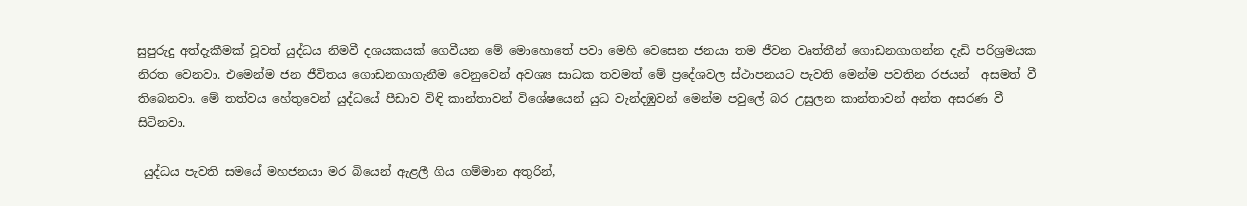සුපුරුදු අත්දැකීමක් වූවත් යුද්ධය නිමවී දශයකයක් ගෙවීයන මේ මොහොතේ පවා මෙහි වෙසෙන ජනයා තම ජීවන වෘත්තීන් ගොඩනගාගන්න දැඩි පරිශ්‍රමයක නිරත වෙනවා. එමෙන්ම ජන ජීවිතය ගොඩනගාගැනීම වෙනුවෙන් අවශ්‍ය සාධක තවමත් මේ ප්‍රදේශවල ස්ථාපනයට පැවති මෙන්ම පවතින රජයන්  අසමත් වී තිබෙනවා. මේ තත්වය හේතුවෙන් යුද්ධයේ පීඩාව විඳි කාන්තාවන් විශේෂයෙන් යුධ වැන්දඹුවන් මෙන්ම පවුලේ බර උසුලන කාන්තාවන් අන්ත අසරණ වී සිටිනවා.

 යුද්ධය පැවති සමයේ මහජනයා මර බියෙන් ඇළලී ගිය ගම්මාන අතුරින්,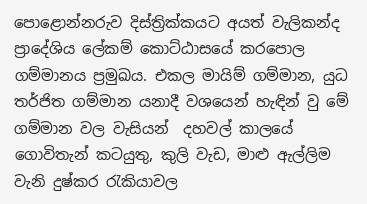පොළොන්නරුව දිස්ත්‍රික්කයට අයත් වැලිකන්ද ප්‍රාදේශිය ලේකම් කොට්ඨාසයේ කරපොල ගම්මානය ප්‍රමුඛය. එකල මායිම් ගම්මාන, යුධ තර්ජිත ගම්මාන යනාදී වශයෙන් හැඳින් වු මේ ගම්මාන වල වැසියන්  දහවල් කාලයේ ගොවිතැන් කටයුතු, කුලි වැඩ, මාළු ඇල්ලිම වැනි දුෂ්කර රැකියාවල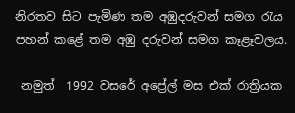නිරතව සිට පැමිණ තම අඹුදරුවන් සමග රැය පහන් කළේ තම අඹු දරුවන් සමග කෑළෑවලය.

 නමුත්  1992 වසරේ අප්‍රේල් මස එක් රාත්‍රියක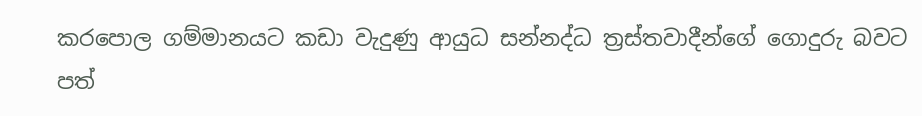කරපොල ගම්මානයට කඩා වැදුණු ආයුධ සන්නද්ධ ත්‍රස්තවාදීන්ගේ ගොදුරු බවට පත්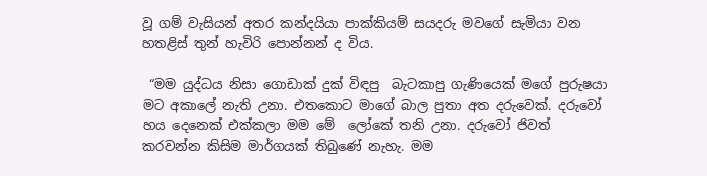වූ ගම් වැසියන් අතර කන්දයියා පාක්කියම් සයදරු මවගේ සැමියා වන හතළිස් තුන් හැවිරි පොන්නන් ද විය.

 “මම යුද්ධය නිසා ගොඩාක් දුක් විඳපු  බැටකාපු ගැණියෙක් මගේ පුරුෂයා මට අකාලේ නැති උනා. එතකොට මාගේ බාල පුතා අත දරුවෙක්. දරුවෝ හය දෙනෙක් එක්කලා මම මේ  ලෝකේ තනි උනා. දරුවෝ ජිවත් කරවන්න කිසිම මාර්ගයක් තිබුණේ නැහැ. මම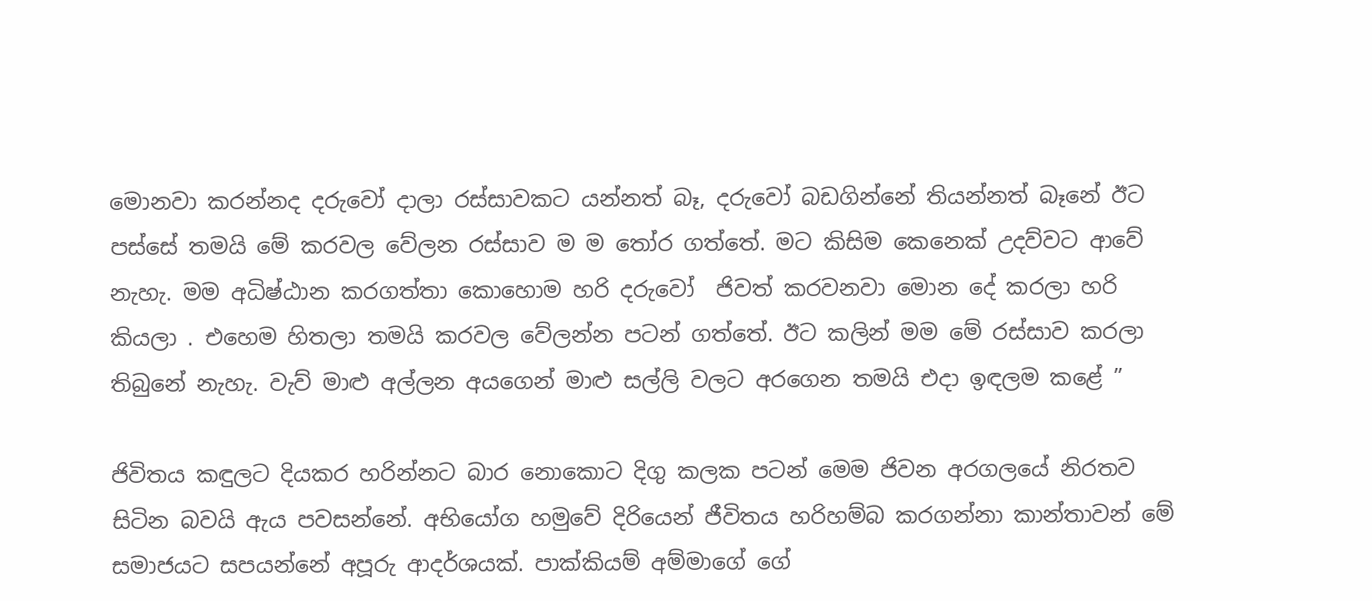මොනවා කරන්නද දරුවෝ දාලා රස්සාවකට යන්නත් බෑ, දරුවෝ බඩගින්නේ තියන්නත් බෑනේ ඊට පස්සේ තමයි මේ කරවල වේලන රස්සාව ම ම තෝර ගත්තේ. මට කිසිම කෙනෙක් උදව්වට ආවේ නැහැ. මම අධිෂ්ඨාන කරගත්තා කොහොම හරි දරුවෝ  ජිවත් කරවනවා මොන දේ කරලා හරි කියලා . එහෙම හිතලා තමයි කරවල වේලන්න පටන් ගත්තේ. ඊට කලින් මම මේ රස්සාව කරලා තිබුනේ නැහැ. වැව් මාළු අල්ලන අයගෙන් මාළු සල්ලි වලට අරගෙන තමයි එදා ඉඳලම කළේ ”

ජිවිතය කඳුලට දියකර හරින්නට බාර නොකොට දිගු කලක පටන් මෙම ජිවන අරගලයේ නිරතව සිටින බවයි ඇය පවසන්නේ. අභියෝග හමුවේ දිරියෙන් ජීවිතය හරිහම්බ කරගන්නා කාන්තාවන් මේ සමාජයට සපයන්නේ අපූරු ආදර්ශයක්. පාක්කියම් අම්මාගේ ගේ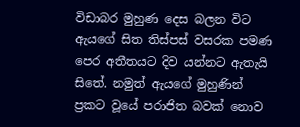විඩාබර මුහුණ දෙස බලන විට ඇයගේ සිත තිස්පස් වසරක පමණ පෙර අතීතයට දිව යන්නට ඇතැයි සිතේ. නමුත් ඇයගේ මුහුණින් ප්‍රකට වූයේ පරාජිත බවක් නොව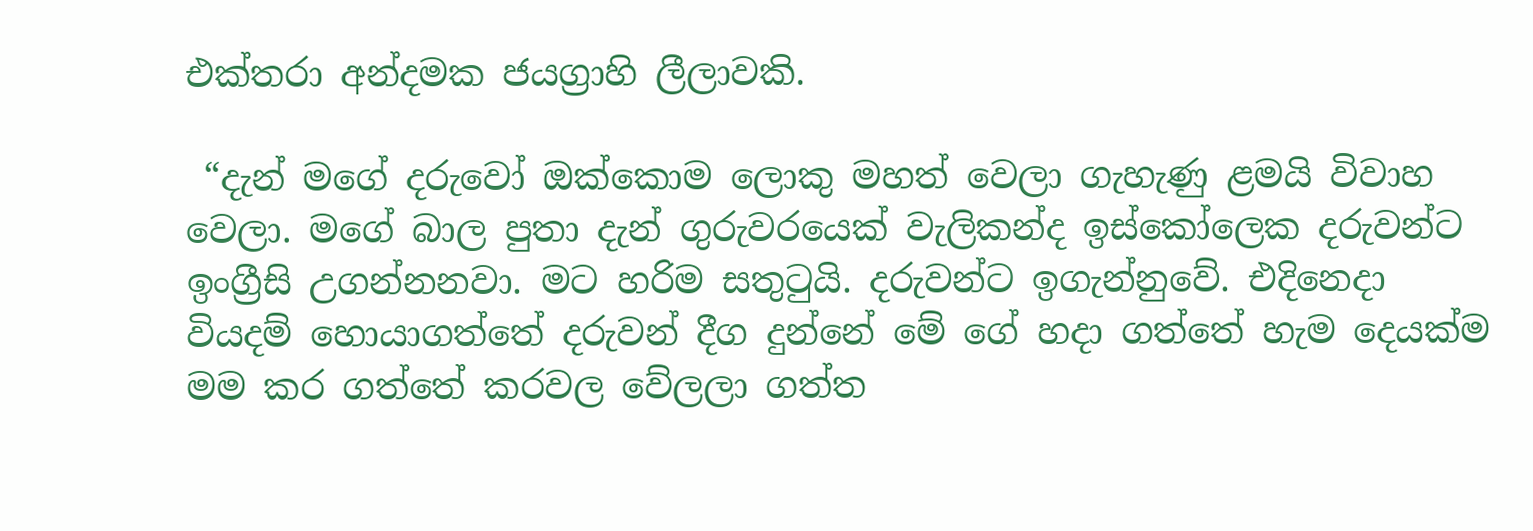එක්තරා අන්දමක ජයග්‍රාහි ලීලාවකි.

 “දැන් මගේ දරුවෝ ඔක්කොම ලොකු මහත් වෙලා ගැහැණු ළමයි විවාහ වෙලා. මගේ බාල පුතා දැන් ගුරුවරයෙක් වැලිකන්ද ඉස්කෝලෙක දරුවන්ට ඉංග්‍රීසි උගන්නනවා. මට හරිම සතුටුයි. දරුවන්ට ඉගැන්නුවේ. එදිනෙදා වියදම් හොයාගත්තේ දරුවන් දීග දුන්නේ මේ ගේ හදා ගත්තේ හැම දෙයක්ම මම කර ගත්තේ කරවල වේලලා ගත්ත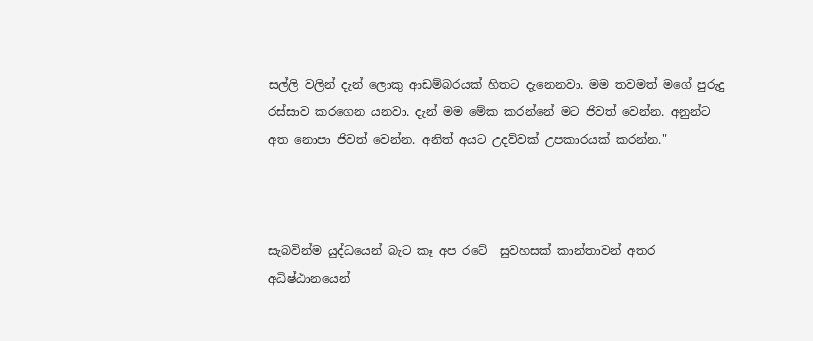සල්ලි වලින් දැන් ලොකු ආඩම්බරයක් හිතට දැනෙනවා. මම තවමත් මගේ පුරුදු රස්සාව කරගෙන යනවා. දැන් මම මේක කරන්නේ මට ජිවත් වෙන්න. අනුන්ට අත නොපා ජිවත් වෙන්න. අනිත් අයට උදව්වක් උපකාරයක් කරන්න."



සැබවින්ම යුද්ධයෙන් බැට කෑ අප රටේ  සුවහසක් කාන්තාවන් අතර අධිෂ්ඨානයෙන්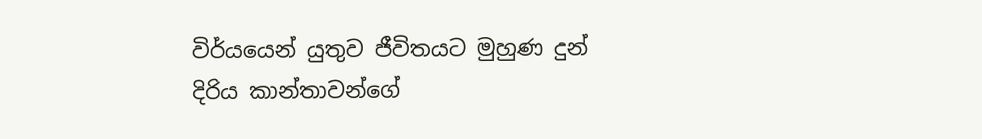විර්යයෙන් යුතුව ජීවිතයට මුහුණ දුන් දිරිය කාන්තාවන්ගේ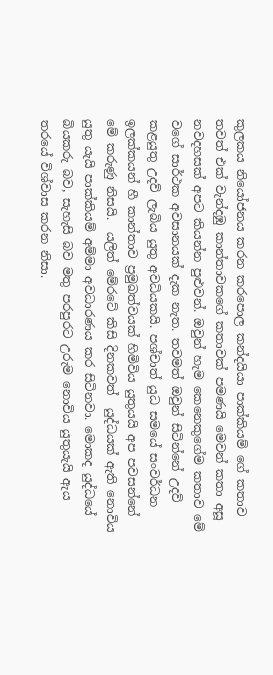කුලකය නියෝජනය කරන කරපොල කන්දයියා පාක්කියම් ගේ කතාව තවත් එක් වැන්දඹු කාන්තාවකගේ කතාවක් පමණයි මෙවන් කතා අසූ නවදහසක් අපට කියන්න පුළුවන්. ඔවුන් හැම කෙනෙකුගේම කතාව මේ වගේ සාර්ථක අවසානයක් දැක නැත. තවමත් ඔවුන් සිටින්නේ උදව් කළයුතු උදව් ලැබිය යුතු අවධියකයි. පශ්චාත් යුධ සමයේ සංවර්ධන ඉලක්කයන් හී කාන්තාව ප්‍රමුඛත්වයක් හිමිවිය යුතුයයි අප පවසන්නේ මේ කරුණු නිසයි.  යලිත් මේරටේ කිසි දිනකවත්  යුද්ධයක් ඇති නොවිය යුතු යැයි පාක්කියම් අම්මා අවධාරණය කර සිටිනවා. මොකද යුද්ධයේ බියකරු බව, සැහැසි බව මතු පරපුරට උරුම නොවිය යුතුයැයි ඇය තරයේ විශ්වාස කරන නිසා.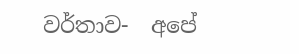වර්තාව-  අපේ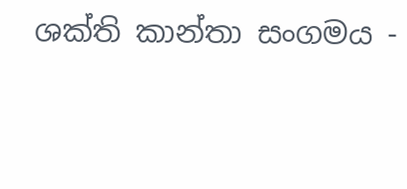ශක්ති කාන්තා සංගමය -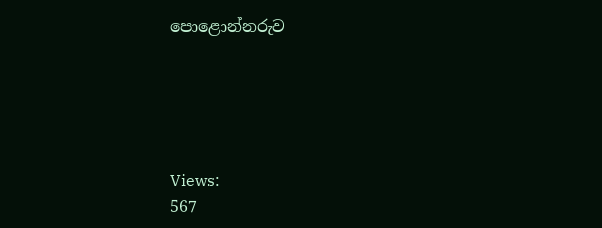පොළොන්නරුව





Views:
567